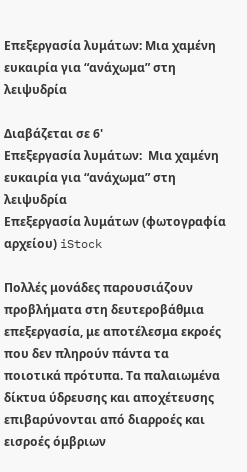Επεξεργασία λυμάτων: Μια χαμένη ευκαιρία για “ανάχωμα” στη λειψυδρία

Διαβάζεται σε 6'
Επεξεργασία λυμάτων:  Μια χαμένη ευκαιρία για “ανάχωμα” στη λειψυδρία
Επεξεργασία λυμάτων (φωτογραφία αρχείου) iStock

Πολλές μονάδες παρουσιάζουν προβλήματα στη δευτεροβάθμια επεξεργασία, με αποτέλεσμα εκροές που δεν πληρούν πάντα τα ποιοτικά πρότυπα. Τα παλαιωμένα δίκτυα ύδρευσης και αποχέτευσης επιβαρύνονται από διαρροές και εισροές όμβριων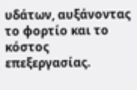υδάτων, αυξάνοντας το φορτίο και το κόστος επεξεργασίας.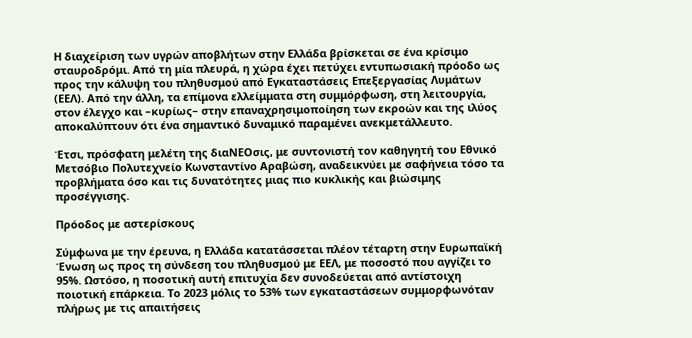Η διαχείριση των υγρών αποβλήτων στην Ελλάδα βρίσκεται σε ένα κρίσιμο σταυροδρόμι. Από τη μία πλευρά, η χώρα έχει πετύχει εντυπωσιακή πρόοδο ως προς την κάλυψη του πληθυσμού από Εγκαταστάσεις Επεξεργασίας Λυμάτων (ΕΕΛ). Από την άλλη, τα επίμονα ελλείμματα στη συμμόρφωση, στη λειτουργία, στον έλεγχο και –κυρίως– στην επαναχρησιμοποίηση των εκροών και της ιλύος αποκαλύπτουν ότι ένα σημαντικό δυναμικό παραμένει ανεκμετάλλευτο.

Έτσι, πρόσφατη μελέτη της διαΝΕΟσις, με συντονιστή τον καθηγητή του Εθνικό Μετσόβιο Πολυτεχνείο Κωνσταντίνο Αραβώση, αναδεικνύει με σαφήνεια τόσο τα προβλήματα όσο και τις δυνατότητες μιας πιο κυκλικής και βιώσιμης προσέγγισης.

Πρόοδος με αστερίσκους

Σύμφωνα με την έρευνα, η Ελλάδα κατατάσσεται πλέον τέταρτη στην Ευρωπαϊκή Ένωση ως προς τη σύνδεση του πληθυσμού με ΕΕΛ, με ποσοστό που αγγίζει το 95%. Ωστόσο, η ποσοτική αυτή επιτυχία δεν συνοδεύεται από αντίστοιχη ποιοτική επάρκεια. Το 2023 μόλις το 53% των εγκαταστάσεων συμμορφωνόταν πλήρως με τις απαιτήσεις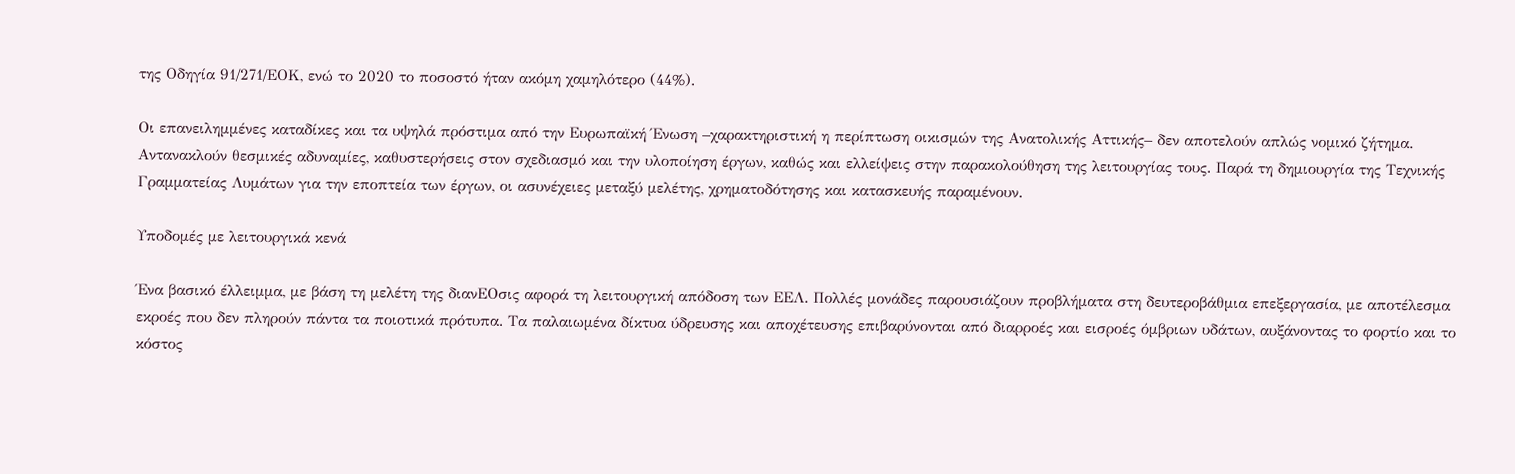της Οδηγία 91/271/ΕΟΚ, ενώ το 2020 το ποσοστό ήταν ακόμη χαμηλότερο (44%).

Οι επανειλημμένες καταδίκες και τα υψηλά πρόστιμα από την Ευρωπαϊκή Ένωση –χαρακτηριστική η περίπτωση οικισμών της Ανατολικής Αττικής– δεν αποτελούν απλώς νομικό ζήτημα. Αντανακλούν θεσμικές αδυναμίες, καθυστερήσεις στον σχεδιασμό και την υλοποίηση έργων, καθώς και ελλείψεις στην παρακολούθηση της λειτουργίας τους. Παρά τη δημιουργία της Τεχνικής Γραμματείας Λυμάτων για την εποπτεία των έργων, οι ασυνέχειες μεταξύ μελέτης, χρηματοδότησης και κατασκευής παραμένουν.

Υποδομές με λειτουργικά κενά

Ένα βασικό έλλειμμα, με βάση τη μελέτη της διανΕΟσις αφορά τη λειτουργική απόδοση των ΕΕΛ. Πολλές μονάδες παρουσιάζουν προβλήματα στη δευτεροβάθμια επεξεργασία, με αποτέλεσμα εκροές που δεν πληρούν πάντα τα ποιοτικά πρότυπα. Τα παλαιωμένα δίκτυα ύδρευσης και αποχέτευσης επιβαρύνονται από διαρροές και εισροές όμβριων υδάτων, αυξάνοντας το φορτίο και το κόστος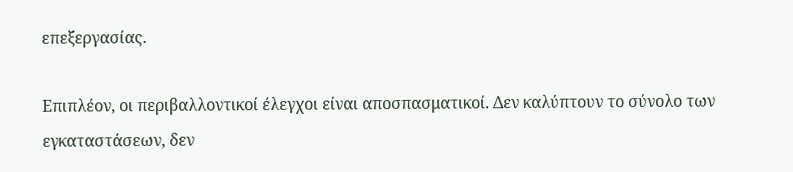επεξεργασίας.

Επιπλέον, οι περιβαλλοντικοί έλεγχοι είναι αποσπασματικοί. Δεν καλύπτουν το σύνολο των εγκαταστάσεων, δεν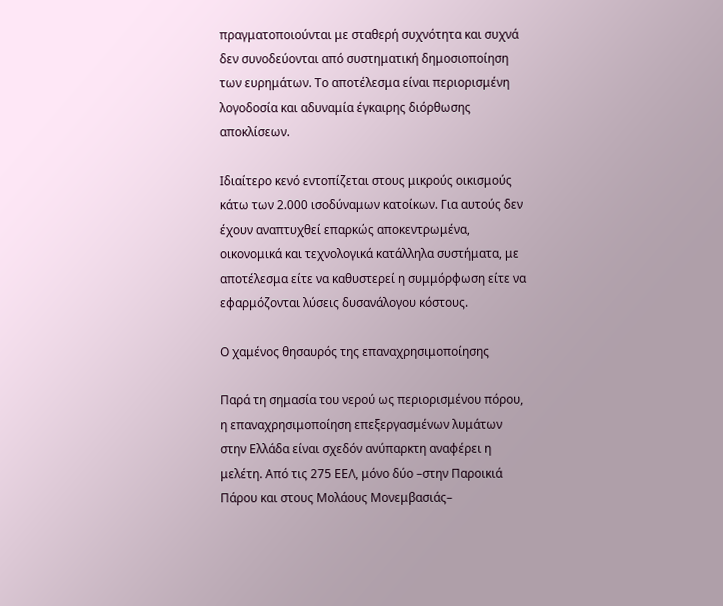πραγματοποιούνται με σταθερή συχνότητα και συχνά δεν συνοδεύονται από συστηματική δημοσιοποίηση των ευρημάτων. Το αποτέλεσμα είναι περιορισμένη λογοδοσία και αδυναμία έγκαιρης διόρθωσης αποκλίσεων.

Ιδιαίτερο κενό εντοπίζεται στους μικρούς οικισμούς κάτω των 2.000 ισοδύναμων κατοίκων. Για αυτούς δεν έχουν αναπτυχθεί επαρκώς αποκεντρωμένα, οικονομικά και τεχνολογικά κατάλληλα συστήματα, με αποτέλεσμα είτε να καθυστερεί η συμμόρφωση είτε να εφαρμόζονται λύσεις δυσανάλογου κόστους.

Ο χαμένος θησαυρός της επαναχρησιμοποίησης

Παρά τη σημασία του νερού ως περιορισμένου πόρου, η επαναχρησιμοποίηση επεξεργασμένων λυμάτων στην Ελλάδα είναι σχεδόν ανύπαρκτη αναφέρει η μελέτη. Από τις 275 ΕΕΛ, μόνο δύο –στην Παροικιά Πάρου και στους Μολάους Μονεμβασιάς–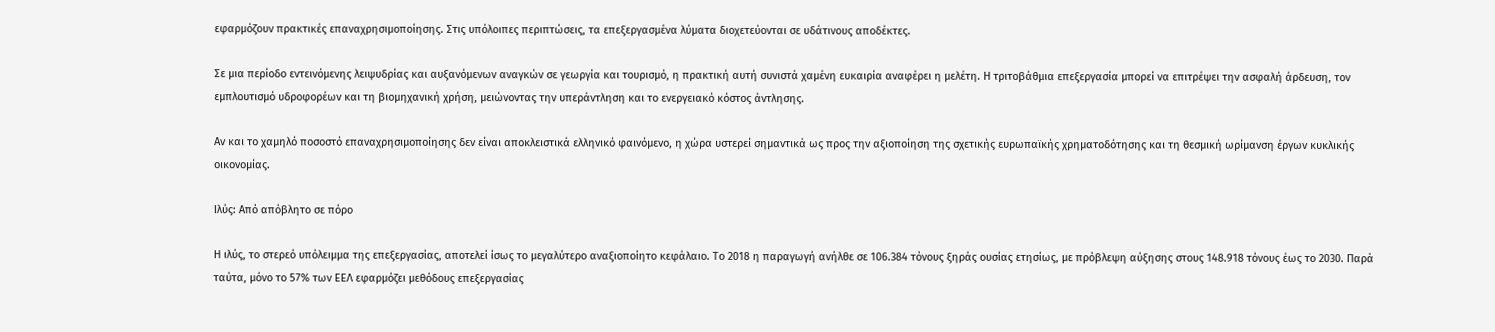εφαρμόζουν πρακτικές επαναχρησιμοποίησης. Στις υπόλοιπες περιπτώσεις, τα επεξεργασμένα λύματα διοχετεύονται σε υδάτινους αποδέκτες.

Σε μια περίοδο εντεινόμενης λειψυδρίας και αυξανόμενων αναγκών σε γεωργία και τουρισμό, η πρακτική αυτή συνιστά χαμένη ευκαιρία αναφέρει η μελέτη. Η τριτοβάθμια επεξεργασία μπορεί να επιτρέψει την ασφαλή άρδευση, τον εμπλουτισμό υδροφορέων και τη βιομηχανική χρήση, μειώνοντας την υπεράντληση και το ενεργειακό κόστος άντλησης.

Αν και το χαμηλό ποσοστό επαναχρησιμοποίησης δεν είναι αποκλειστικά ελληνικό φαινόμενο, η χώρα υστερεί σημαντικά ως προς την αξιοποίηση της σχετικής ευρωπαϊκής χρηματοδότησης και τη θεσμική ωρίμανση έργων κυκλικής οικονομίας.

Ιλύς: Από απόβλητο σε πόρο

Η ιλύς, το στερεό υπόλειμμα της επεξεργασίας, αποτελεί ίσως το μεγαλύτερο αναξιοποίητο κεφάλαιο. Το 2018 η παραγωγή ανήλθε σε 106.384 τόνους ξηράς ουσίας ετησίως, με πρόβλεψη αύξησης στους 148.918 τόνους έως το 2030. Παρά ταύτα, μόνο το 57% των ΕΕΛ εφαρμόζει μεθόδους επεξεργασίας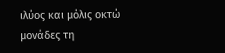ιλύος και μόλις οκτώ μονάδες τη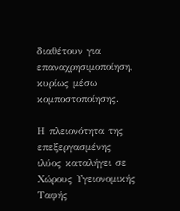διαθέτουν για επαναχρησιμοποίηση, κυρίως μέσω κομποστοποίησης.

Η πλειονότητα της επεξεργασμένης ιλύος καταλήγει σε Χώρους Υγειονομικής Ταφής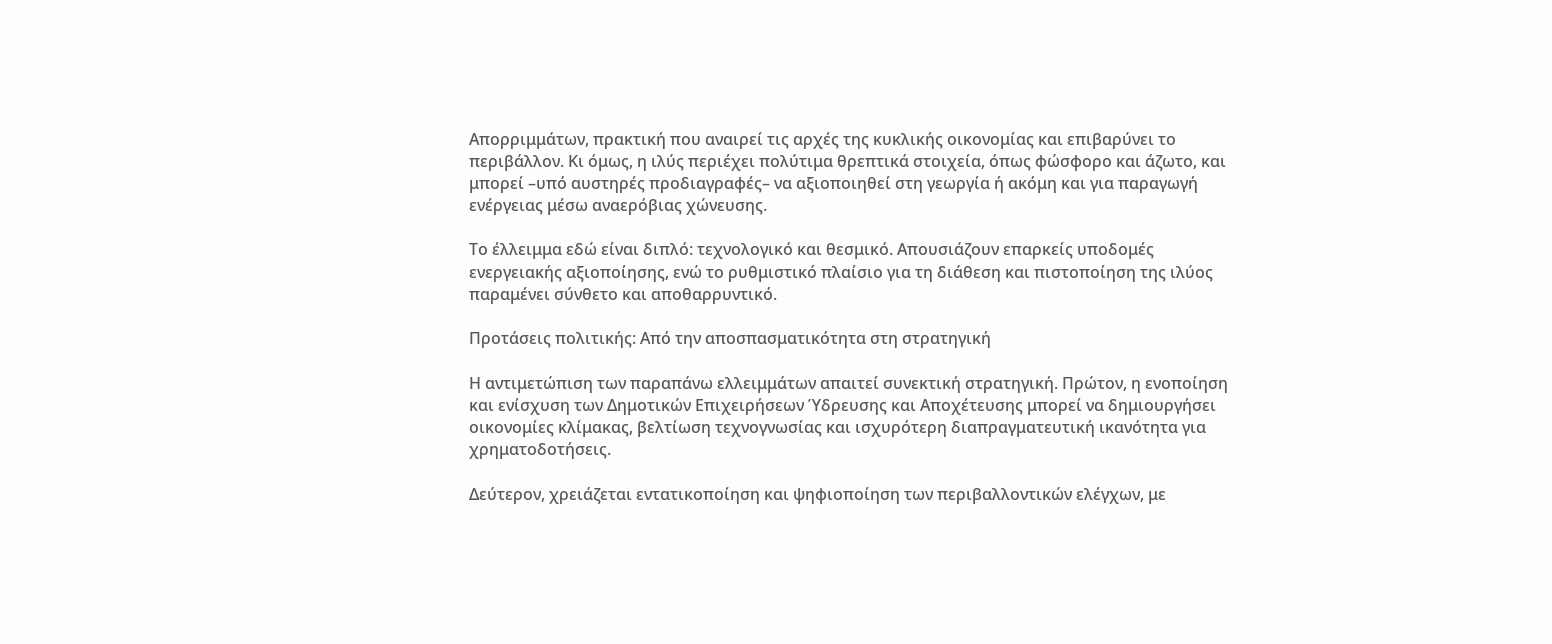Απορριμμάτων, πρακτική που αναιρεί τις αρχές της κυκλικής οικονομίας και επιβαρύνει το περιβάλλον. Κι όμως, η ιλύς περιέχει πολύτιμα θρεπτικά στοιχεία, όπως φώσφορο και άζωτο, και μπορεί –υπό αυστηρές προδιαγραφές– να αξιοποιηθεί στη γεωργία ή ακόμη και για παραγωγή ενέργειας μέσω αναερόβιας χώνευσης.

Το έλλειμμα εδώ είναι διπλό: τεχνολογικό και θεσμικό. Απουσιάζουν επαρκείς υποδομές ενεργειακής αξιοποίησης, ενώ το ρυθμιστικό πλαίσιο για τη διάθεση και πιστοποίηση της ιλύος παραμένει σύνθετο και αποθαρρυντικό.

Προτάσεις πολιτικής: Από την αποσπασματικότητα στη στρατηγική

Η αντιμετώπιση των παραπάνω ελλειμμάτων απαιτεί συνεκτική στρατηγική. Πρώτον, η ενοποίηση και ενίσχυση των Δημοτικών Επιχειρήσεων Ύδρευσης και Αποχέτευσης μπορεί να δημιουργήσει οικονομίες κλίμακας, βελτίωση τεχνογνωσίας και ισχυρότερη διαπραγματευτική ικανότητα για χρηματοδοτήσεις.

Δεύτερον, χρειάζεται εντατικοποίηση και ψηφιοποίηση των περιβαλλοντικών ελέγχων, με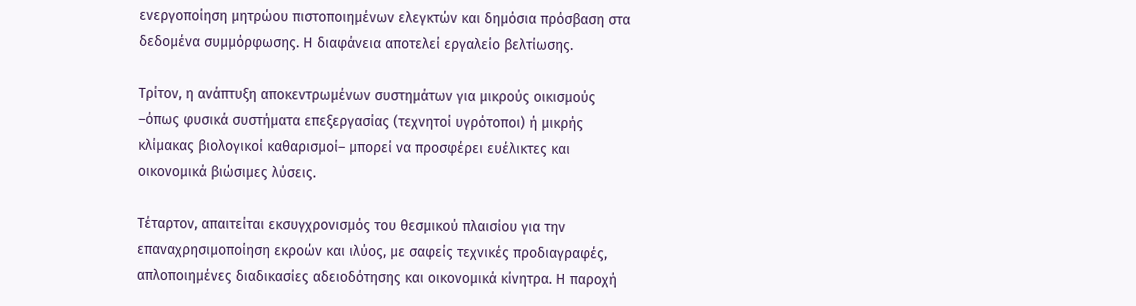ενεργοποίηση μητρώου πιστοποιημένων ελεγκτών και δημόσια πρόσβαση στα δεδομένα συμμόρφωσης. Η διαφάνεια αποτελεί εργαλείο βελτίωσης.

Τρίτον, η ανάπτυξη αποκεντρωμένων συστημάτων για μικρούς οικισμούς –όπως φυσικά συστήματα επεξεργασίας (τεχνητοί υγρότοποι) ή μικρής κλίμακας βιολογικοί καθαρισμοί– μπορεί να προσφέρει ευέλικτες και οικονομικά βιώσιμες λύσεις.

Τέταρτον, απαιτείται εκσυγχρονισμός του θεσμικού πλαισίου για την επαναχρησιμοποίηση εκροών και ιλύος, με σαφείς τεχνικές προδιαγραφές, απλοποιημένες διαδικασίες αδειοδότησης και οικονομικά κίνητρα. Η παροχή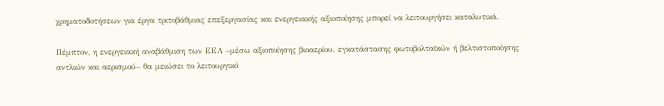χρηματοδοτήσεων για έργα τριτοβάθμιας επεξεργασίας και ενεργειακής αξιοποίησης μπορεί να λειτουργήσει καταλυτικά.

Πέμπτον, η ενεργειακή αναβάθμιση των ΕΕΛ –μέσω αξιοποίησης βιοαερίου, εγκατάστασης φωτοβολταϊκών ή βελτιστοποίησης αντλιών και αερισμού– θα μειώσει το λειτουργικό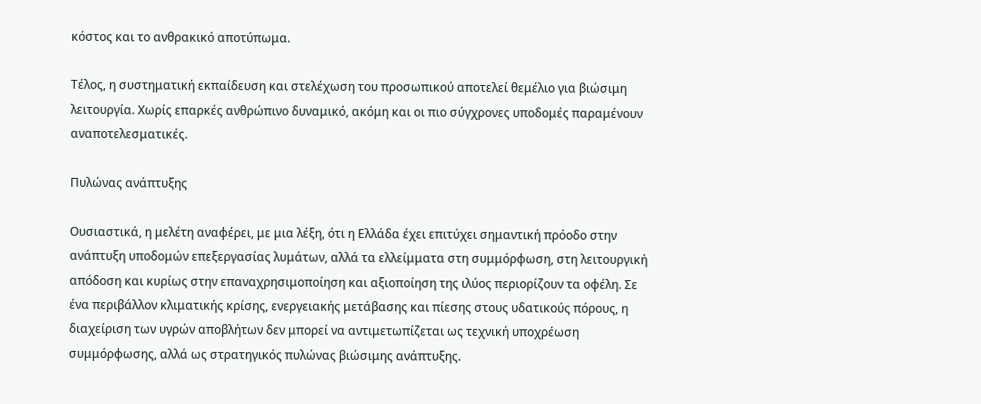κόστος και το ανθρακικό αποτύπωμα.

Τέλος, η συστηματική εκπαίδευση και στελέχωση του προσωπικού αποτελεί θεμέλιο για βιώσιμη λειτουργία. Χωρίς επαρκές ανθρώπινο δυναμικό, ακόμη και οι πιο σύγχρονες υποδομές παραμένουν αναποτελεσματικές.

Πυλώνας ανάπτυξης

Ουσιαστικά, η μελέτη αναφέρει, με μια λέξη, ότι η Ελλάδα έχει επιτύχει σημαντική πρόοδο στην ανάπτυξη υποδομών επεξεργασίας λυμάτων, αλλά τα ελλείμματα στη συμμόρφωση, στη λειτουργική απόδοση και κυρίως στην επαναχρησιμοποίηση και αξιοποίηση της ιλύος περιορίζουν τα οφέλη. Σε ένα περιβάλλον κλιματικής κρίσης, ενεργειακής μετάβασης και πίεσης στους υδατικούς πόρους, η διαχείριση των υγρών αποβλήτων δεν μπορεί να αντιμετωπίζεται ως τεχνική υποχρέωση συμμόρφωσης, αλλά ως στρατηγικός πυλώνας βιώσιμης ανάπτυξης.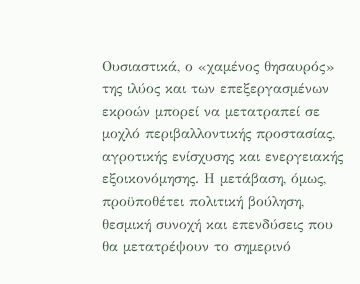Ουσιαστικά, ο «χαμένος θησαυρός» της ιλύος και των επεξεργασμένων εκροών μπορεί να μετατραπεί σε μοχλό περιβαλλοντικής προστασίας, αγροτικής ενίσχυσης και ενεργειακής εξοικονόμησης. Η μετάβαση, όμως, προϋποθέτει πολιτική βούληση, θεσμική συνοχή και επενδύσεις που θα μετατρέψουν το σημερινό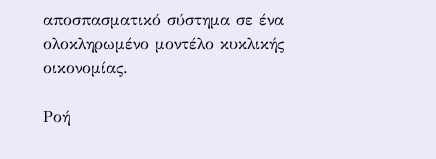αποσπασματικό σύστημα σε ένα ολοκληρωμένο μοντέλο κυκλικής οικονομίας.

Ροή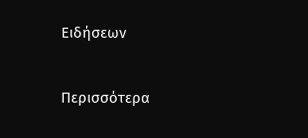Ειδήσεων

Περισσότερα